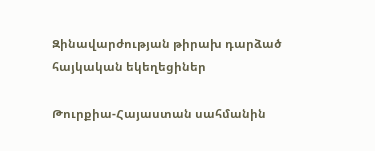Զինավարժության թիրախ դարձած հայկական եկեղեցիներ

Թուրքիա-Հայաստան սահմանին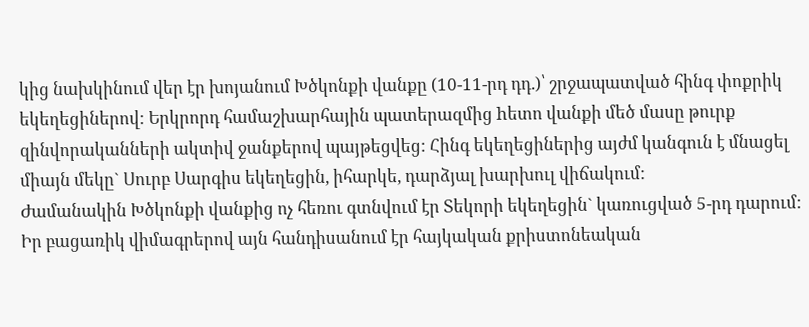կից նախկինում վեր էր խոյանում Խծկոնքի վանքը (10-11-րդ դդ.)՝ շրջապատված հինգ փոքրիկ եկեղեցիներով: Երկրորդ համաշխարհային պատերազմից hետո վանքի մեծ մասը թուրք զինվորականների ակտիվ ջանքերով պայթեցվեց: Հինգ եկեղեցիներից այժմ կանգուն է մնացել միայն մեկը` Սուրբ Սարգիս եկեղեցին, իհարկե, դարձյալ խարխուլ վիճակում:
Ժամանակին Խծկոնքի վանքից ոչ հեռու գտնվում էր Տեկորի եկեղեցին` կառուցված 5-րդ դարում: Իր բացառիկ վիմագրերով այն հանդիսանում էր հայկական քրիստոնեական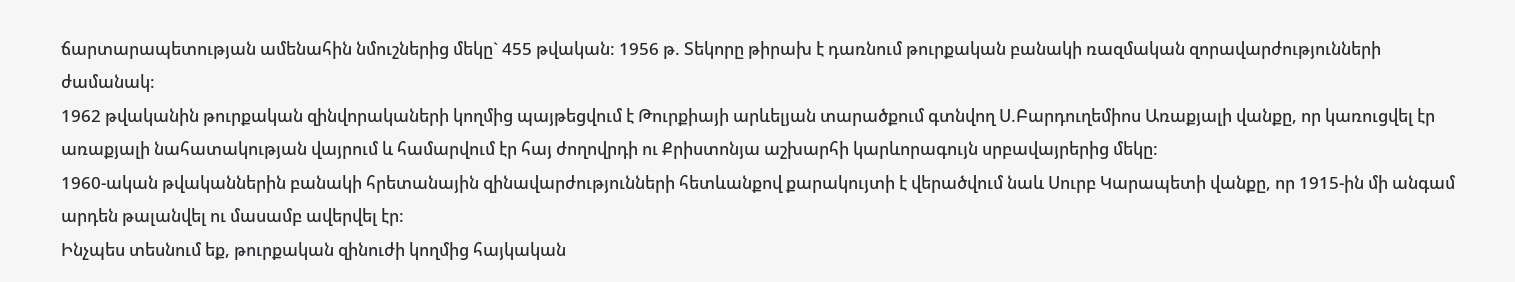ճարտարապետության ամենահին նմուշներից մեկը` 455 թվական: 1956 թ. Տեկորը թիրախ է դառնում թուրքական բանակի ռազմական զորավարժությունների ժամանակ:
1962 թվականին թուրքական զինվորակաների կողմից պայթեցվում է Թուրքիայի արևելյան տարածքում գտնվող Ս.Բարդուղեմիոս Առաքյալի վանքը, որ կառուցվել էր առաքյալի նահատակության վայրում և համարվում էր հայ ժողովրդի ու Քրիստոնյա աշխարհի կարևորագույն սրբավայրերից մեկը:
1960-ական թվականներին բանակի հրետանային զինավարժությունների հետևանքով քարակույտի է վերածվում նաև Սուրբ Կարապետի վանքը, որ 1915-ին մի անգամ արդեն թալանվել ու մասամբ ավերվել էր:
Ինչպես տեսնում եք, թուրքական զինուժի կողմից հայկական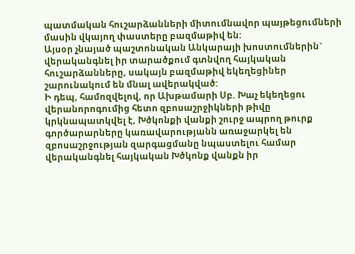պատմական հուշարձանների միտումնավոր պայթեցումների մասին վկայող փաստերը բազմաթիվ են:
Այսօր չնայած պաշտոնական Անկարայի խոստումներին` վերականգնել իր տարածքում գտնվող հայկական հուշարձանները, սակայն բազմաթիվ եկեղեցիներ շարունակում են մնալ ավերակված:
Ի դեպ, համոզվելով, որ Ախթամարի Սբ. Խաչ եկեղեցու վերանորոգումից հետո զբոսաշրջիկների թիվը կրկնապատկվել է, Խծկոնքի վանքի շուրջ ապրող թուրք գործարարները կառավարությանն առաջարկել են զբոսաշրջության զարգացմանը նպաստելու համար վերականգնել հայկական Խծկոնք վանքն իր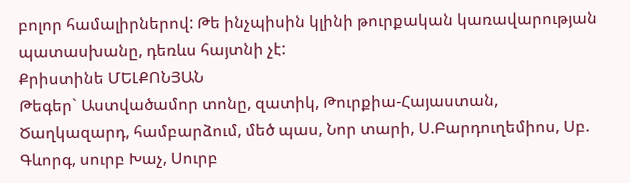բոլոր համալիրներով: Թե ինչպիսին կլինի թուրքական կառավարության պատասխանը, դեռևս հայտնի չէ:
Քրիստինե ՄԵԼՔՈՆՅԱՆ
Թեգեր` Աստվածամոր տոնը, զատիկ, Թուրքիա-Հայաստան, Ծաղկազարդ, համբարձում, մեծ պաս, Նոր տարի, Ս.Բարդուղեմիոս, Սբ. Գևորգ, սուրբ Խաչ, Սուրբ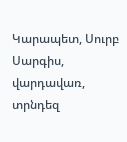Կարապետ, Սուրբ Սարգիս, վարդավառ, տրնդեզ